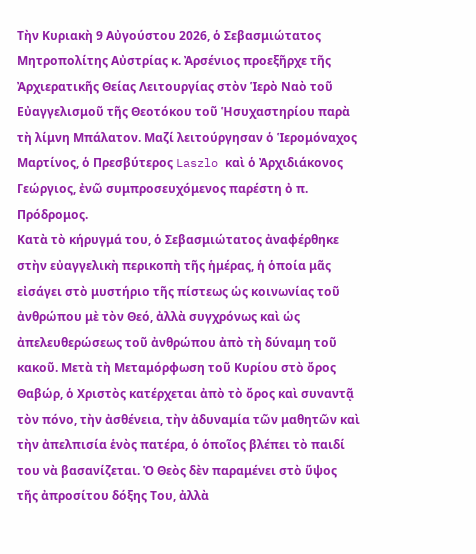Τὴν Κυριακὴ 9 Αὐγούστου 2026, ὁ Σεβασμιώτατος Μητροπολίτης Αὐστρίας κ. Ἀρσένιος προεξῆρχε τῆς Ἀρχιερατικῆς Θείας Λειτουργίας στὸν Ἱερὸ Ναὸ τοῦ Εὐαγγελισμοῦ τῆς Θεοτόκου τοῦ Ἡσυχαστηρίου παρὰ τὴ λίμνη Μπάλατον. Μαζί λειτούργησαν ὁ Ἱερομόναχος Μαρτίνος, ὁ Πρεσβύτερος Laszlo καὶ ὁ Ἀρχιδιάκονος Γεώργιος, ἐνῶ συμπροσευχόμενος παρέστη ὀ π. Πρόδρομος.
Κατὰ τὸ κήρυγμά του, ὁ Σεβασμιώτατος ἀναφέρθηκε στὴν εὐαγγελικὴ περικοπὴ τῆς ἡμέρας, ἡ ὁποία μᾶς εἰσάγει στὸ μυστήριο τῆς πίστεως ὡς κοινωνίας τοῦ ἀνθρώπου μὲ τὸν Θεό, ἀλλὰ συγχρόνως καὶ ὡς ἀπελευθερώσεως τοῦ ἀνθρώπου ἀπὸ τὴ δύναμη τοῦ κακοῦ. Μετὰ τὴ Μεταμόρφωση τοῦ Κυρίου στὸ ὄρος Θαβώρ, ὁ Χριστὸς κατέρχεται ἀπὸ τὸ ὄρος καὶ συναντᾷ τὸν πόνο, τὴν ἀσθένεια, τὴν ἀδυναμία τῶν μαθητῶν καὶ τὴν ἀπελπισία ἑνὸς πατέρα, ὁ ὁποῖος βλέπει τὸ παιδί του νὰ βασανίζεται. Ὁ Θεὸς δὲν παραμένει στὸ ὕψος τῆς ἀπροσίτου δόξης Του, ἀλλὰ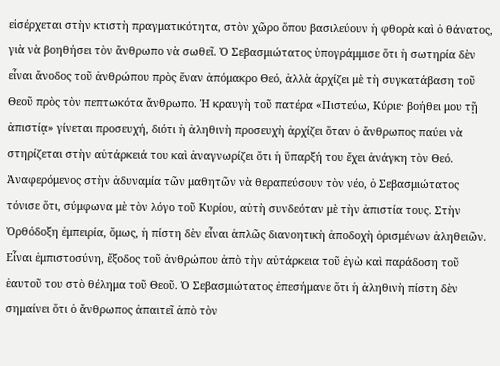εἰσέρχεται στὴν κτιστὴ πραγματικότητα, στὸν χῶρο ὅπου βασιλεύουν ἡ φθορὰ καὶ ὁ θάνατος, γιὰ νὰ βοηθήσει τὸν ἄνθρωπο νὰ σωθεῖ. Ὁ Σεβασμιώτατος ὑπογράμμισε ὅτι ἡ σωτηρία δὲν εἶναι ἄνοδος τοῦ ἀνθρώπου πρὸς ἕναν ἀπόμακρο Θεό, ἀλλὰ ἀρχίζει μὲ τὴ συγκατάβαση τοῦ Θεοῦ πρὸς τὸν πεπτωκότα ἄνθρωπο. Ἡ κραυγὴ τοῦ πατέρα «Πιστεύω, Κύριε· βοήθει μου τῇ ἀπιστίᾳ» γίνεται προσευχή, διότι ἡ ἀληθινὴ προσευχὴ ἀρχίζει ὅταν ὁ ἄνθρωπος παύει νὰ στηρίζεται στὴν αὐτάρκειά του καὶ ἀναγνωρίζει ὅτι ἡ ὕπαρξή του ἔχει ἀνάγκη τὸν Θεό. Ἀναφερόμενος στὴν ἀδυναμία τῶν μαθητῶν νὰ θεραπεύσουν τὸν νέο, ὁ Σεβασμιώτατος τόνισε ὅτι, σύμφωνα μὲ τὸν λόγο τοῦ Κυρίου, αὐτὴ συνδεόταν μὲ τὴν ἀπιστία τους. Στὴν Ὀρθόδοξη ἐμπειρία, ὅμως, ἡ πίστη δὲν εἶναι ἁπλῶς διανοητικὴ ἀποδοχὴ ὁρισμένων ἀληθειῶν. Εἶναι ἐμπιστοσύνη, ἔξοδος τοῦ ἀνθρώπου ἀπὸ τὴν αὐτάρκεια τοῦ ἐγὼ καὶ παράδοση τοῦ ἑαυτοῦ του στὸ θέλημα τοῦ Θεοῦ. Ὁ Σεβασμιώτατος ἐπεσήμανε ὅτι ἡ ἀληθινὴ πίστη δὲν σημαίνει ὅτι ὁ ἄνθρωπος ἀπαιτεῖ ἀπὸ τὸν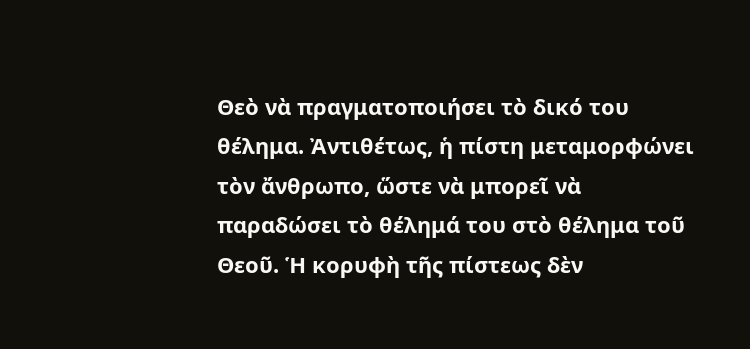Θεὸ νὰ πραγματοποιήσει τὸ δικό του θέλημα. Ἀντιθέτως, ἡ πίστη μεταμορφώνει τὸν ἄνθρωπο, ὥστε νὰ μπορεῖ νὰ παραδώσει τὸ θέλημά του στὸ θέλημα τοῦ Θεοῦ. Ἡ κορυφὴ τῆς πίστεως δὲν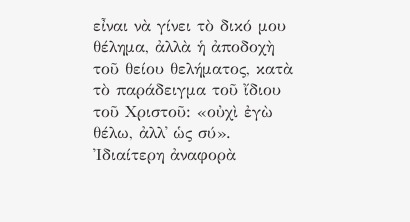εἶναι νὰ γίνει τὸ δικό μου θέλημα, ἀλλὰ ἡ ἀποδοχὴ τοῦ θείου θελήματος, κατὰ τὸ παράδειγμα τοῦ ἴδιου τοῦ Χριστοῦ: «οὐχὶ ἐγὼ θέλω, ἀλλ᾽ ὡς σύ». Ἰδιαίτερη ἀναφορὰ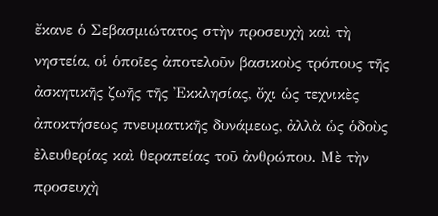ἔκανε ὁ Σεβασμιώτατος στὴν προσευχὴ καὶ τὴ νηστεία, οἱ ὁποῖες ἀποτελοῦν βασικοὺς τρόπους τῆς ἀσκητικῆς ζωῆς τῆς Ἐκκλησίας, ὄχι ὡς τεχνικὲς ἀποκτήσεως πνευματικῆς δυνάμεως, ἀλλὰ ὡς ὁδοὺς ἐλευθερίας καὶ θεραπείας τοῦ ἀνθρώπου. Μὲ τὴν προσευχὴ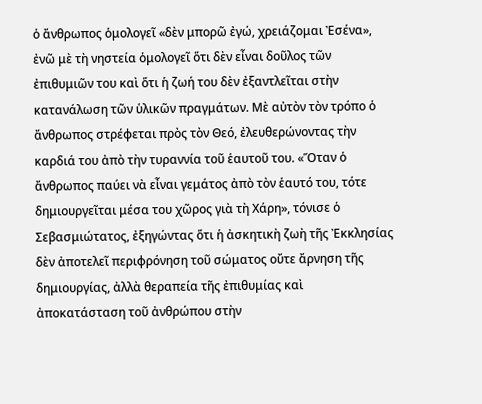ὁ ἄνθρωπος ὁμολογεῖ «δὲν μπορῶ ἐγώ, χρειάζομαι Ἐσένα», ἐνῶ μὲ τὴ νηστεία ὁμολογεῖ ὅτι δὲν εἶναι δοῦλος τῶν ἐπιθυμιῶν του καὶ ὅτι ἡ ζωή του δὲν ἐξαντλεῖται στὴν κατανάλωση τῶν ὑλικῶν πραγμάτων. Μὲ αὐτὸν τὸν τρόπο ὁ ἄνθρωπος στρέφεται πρὸς τὸν Θεό, ἐλευθερώνοντας τὴν καρδιά του ἀπὸ τὴν τυραννία τοῦ ἑαυτοῦ του. «Ὅταν ὁ ἄνθρωπος παύει νὰ εἶναι γεμάτος ἀπὸ τὸν ἑαυτό του, τότε δημιουργεῖται μέσα του χῶρος γιὰ τὴ Χάρη», τόνισε ὁ Σεβασμιώτατος, ἐξηγώντας ὅτι ἡ ἀσκητικὴ ζωὴ τῆς Ἐκκλησίας δὲν ἀποτελεῖ περιφρόνηση τοῦ σώματος οὔτε ἄρνηση τῆς δημιουργίας, ἀλλὰ θεραπεία τῆς ἐπιθυμίας καὶ ἀποκατάσταση τοῦ ἀνθρώπου στὴν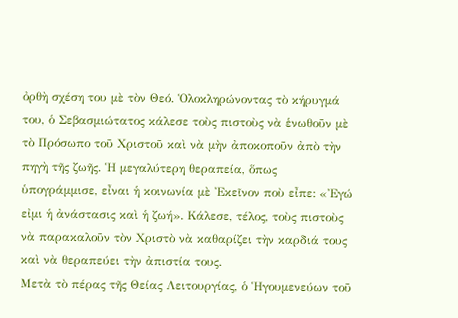ὀρθὴ σχέση του μὲ τὸν Θεό. Ὁλοκληρώνοντας τὸ κήρυγμά του, ὁ Σεβασμιώτατος κάλεσε τοὺς πιστοὺς νὰ ἑνωθοῦν μὲ τὸ Πρόσωπο τοῦ Χριστοῦ καὶ νὰ μὴν ἀποκοποῦν ἀπὸ τὴν πηγὴ τῆς ζωῆς. Ἡ μεγαλύτερη θεραπεία, ὅπως ὑπογράμμισε, εἶναι ἡ κοινωνία μὲ Ἐκεῖνον ποὺ εἶπε: «Ἐγώ εἰμι ἡ ἀνάστασις καὶ ἡ ζωή». Κάλεσε, τέλος, τοὺς πιστοὺς νὰ παρακαλοῦν τὸν Χριστὸ νὰ καθαρίζει τὴν καρδιά τους καὶ νὰ θεραπεύει τὴν ἀπιστία τους.
Μετὰ τὸ πέρας τῆς Θείας Λειτουργίας, ὁ Ἡγουμενεύων τοῦ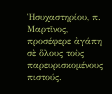Ἡσυχαστηρίου, π. Μαρτῖνος, προσέφερε ἀγάπη σὲ ὅλους τοὺς παρευρισκομένους πιστούς.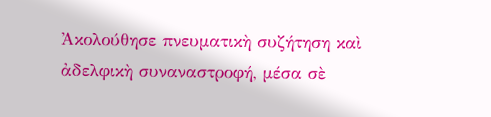Ἀκολούθησε πνευματικὴ συζήτηση καὶ ἀδελφικὴ συναναστροφή, μέσα σὲ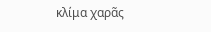κλίμα χαρᾶς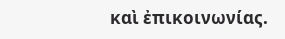καὶ ἐπικοινωνίας.